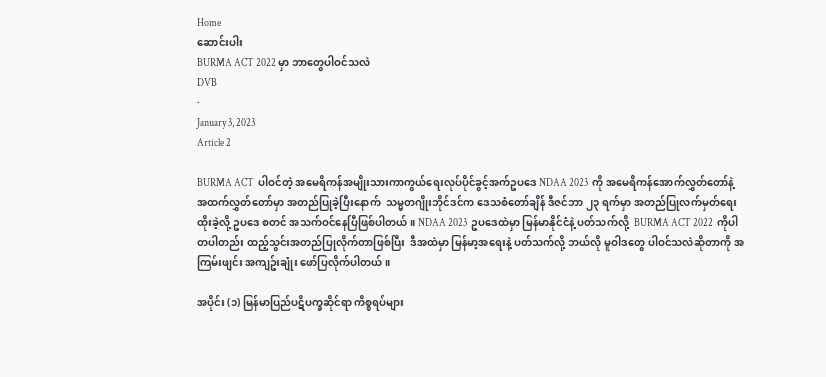Home
ဆောင်းပါး
BURMA ACT 2022 မှာ ဘာတွေပါဝင်သလဲ
DVB
·
January 3, 2023
Article 2

BURMA ACT  ပါဝင်တဲ့ အမေရိကန်အမျိုးသားကာကွယ်ရေးလုပ်ပိုင်ခွင့်အက်ဥပဒေ NDAA 2023  ကို အမေရိကန်အောက်လွှတ်တော်နဲ့ အထက်လွှတ်တော်မှာ အတည်ပြုခဲ့ပြီးနောက်  သမ္မတဂျိုးဘိုင်ဒင်က ဒေသစံတော်ချိန် ဒီဇင်ဘာ ၂၃ ရက်မှာ အတည်ပြုလက်မှတ်ရေးထိုးခဲ့လို့ ဥပဒေ စတင် အသက်ဝင်နေပြီဖြစ်ပါတယ်။ NDAA 2023  ဥပဒေထဲမှာ မြန်မာနိုင်ငံနဲ့ ပတ်သက်လို့  BURMA ACT 2022  ကိုပါ တပါတည်း ထည့်သွင်းအတည်ပြုလိုက်တာဖြစ်ပြီး  ဒီအထဲမှာ မြန်မာ့အရေးနဲ့ ပတ်သက်လို့ ဘယ်လို မူဝါဒတွေ ပါဝင်သလဲဆိုတာကို အကြမ်းဖျင်း အကျဥ်းချုံး ဖော်ပြလိုက်ပါတယ်။

အပိုင်း (၁) မြန်မာပြည်ပဋိပက္ခဆိုင်ရာ ကိစ္စရပ်များ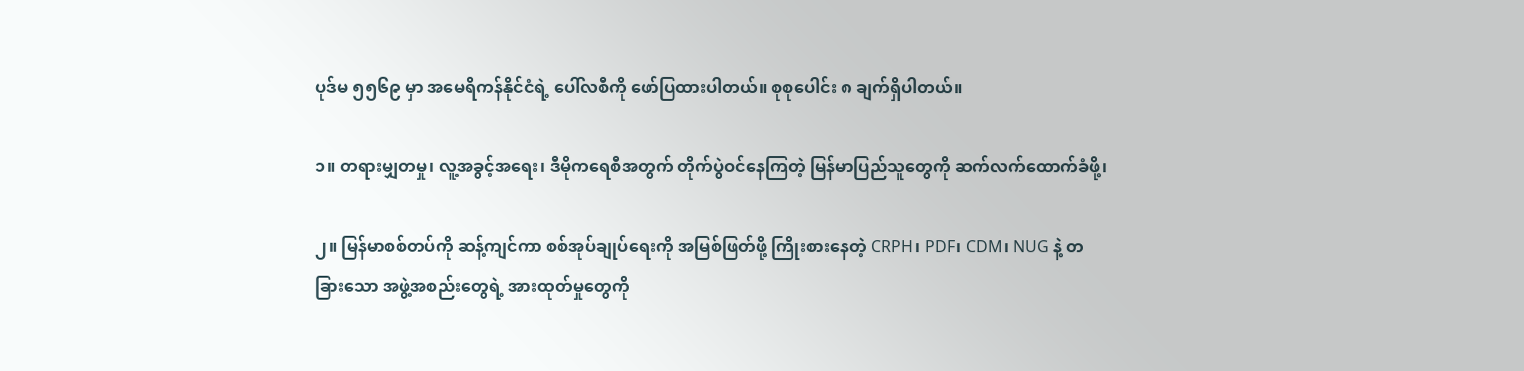ပုဒ်မ ၅၅၆၉ မှာ အမေရိကန်နိုင်ငံရဲ့ ပေါ်လစီကို ဖော်ပြထားပါတယ်။ စုစုပေါင်း ၈ ချက်ရှိပါတယ်။

၁။ တရားမျှတမှု၊ လူ့အခွင့်အရေး၊ ဒီမိုကရေစီအတွက် တိုက်ပွဲဝင်နေကြတဲ့ မြန်မာပြည်သူတွေကို ဆက်လက်ထောက်ခံဖို့၊

၂။ မြန်မာစစ်တပ်ကို ဆန့်ကျင်ကာ စစ်အုပ်ချုပ်ရေးကို အမြစ်ဖြတ်ဖို့ ကြိုးစားနေတဲ့ CRPH၊ PDF၊ CDM၊ NUG နဲ့ တခြား‌သော အဖွဲ့အစည်းတွေရဲ့ အားထုတ်မှုတွေကို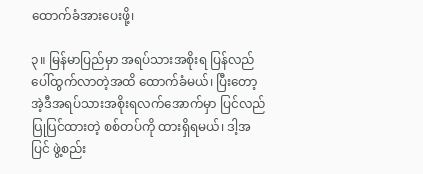ထောက်ခံအား‌ပေးဖို့၊

၃။ မြန်မာပြည်မှာ အရပ်သားအစိုးရ ပြန်လည်ပေါ်ထွက်လာတဲ့အထိ ထောက်ခံမယ်၊ ပြီးတော့ အဲ့ဒီအရပ်သားအစိုးရလက်အောက်မှာ ပြင်လည်ပြုပြင်ထားတဲ့ စစ်တပ်ကို ထားရှိရမယ်၊ ဒါ့အပြင် ဖွဲ့စည်း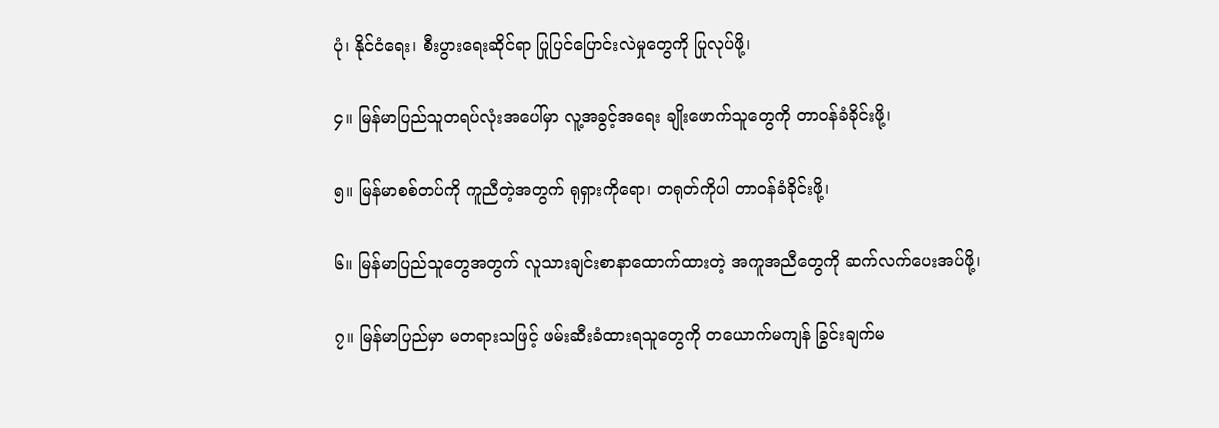ပုံ၊ နိုင်ငံရေး၊ စီးပွားရေးဆိုင်ရာ ပြုပြင်ပြောင်းလဲမှုတွေကို ပြုလုပ်ဖို့၊

၄။ မြန်မာပြည်သူတရပ်လုံးအပေါ်မှာ လူ့အခွင့်အရေး ချိုးဖောက်သူတွေကို တာဝန်ခံခိုင်းဖို့၊

၅။ မြန်မာစစ်တပ်ကို ကူညီတဲ့အတွက် ရုရှားကိုရော၊ တရုတ်ကိုပါ တာဝန်ခံခိုင်းဖို့၊

၆။ မြန်မာပြည်သူတွေအတွက် လူသားချင်းစာနာထောက်ထားတဲ့ အကူအညီတွေကို ဆက်လက်ပေးအပ်ဖို့၊

၇။ မြန်မာပြည်မှာ မတရားသဖြင့် ဖမ်းဆီးခံထားရသူတွေကို တယောက်မကျန် ခြွင်းချက်မ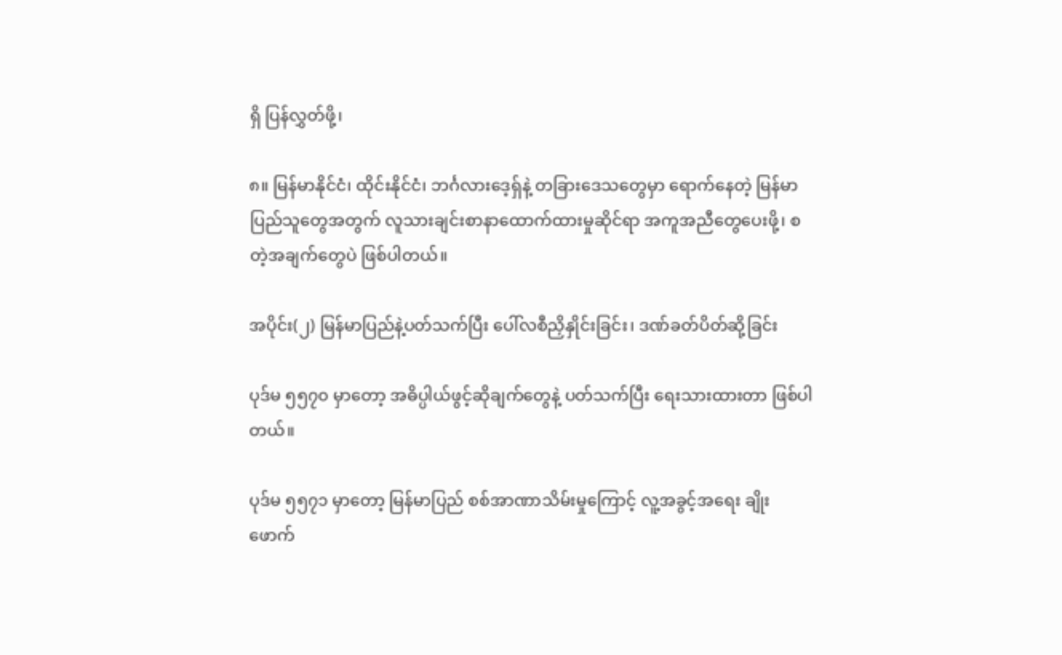ရှိ ပြန်လွှတ်ဖို့၊

၈။ မြန်မာနိုင်ငံ၊ ထိုင်းနိုင်ငံ၊ ဘင်္ဂလားဒေ့ရှ်နဲ့ တခြားဒေသတွေမှာ ရောက်နေတဲ့ မြန်မာပြည်သူတွေအတွက် လူသားချင်းစာနာထောက်ထားမှုဆိုင်ရာ အကူအညီတွေပေးဖို့၊ စတဲ့အချက်တွေပဲ ဖြစ်ပါတယ်။

အပိုင်း(၂) မြန်မာပြည်နဲ့ပတ်သက်ပြီး ပေါ်လစီညှိနှိုင်းခြင်း၊ ဒဏ်ခတ်ပိတ်ဆို့ခြင်း

ပုဒ်မ ၅၅၇၀ မှာတော့ အဓိပ္ပါယ်ဖွင့်ဆိုချက်တွေနဲ့ ပတ်သက်ပြီး ရေးသားထားတာ ဖြစ်ပါတယ်။

ပုဒ်မ ၅၅၇၁ မှာတော့ မြန်မာပြည် စစ်အာဏာသိမ်းမှုကြောင့် လူ့အခွင့်အရေး ချိုးဖောက်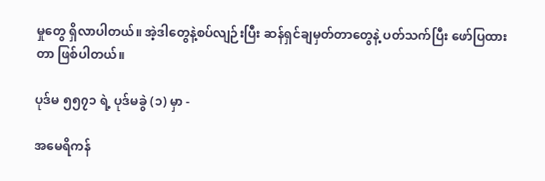မှုတွေ ရှိလာပါတယ်။ အဲ့ဒါတွေနဲ့စပ်လျဉ်းပြီး ဆန်ရှင်ချမှတ်တာတွေနဲ့ ပတ်သက်ပြီး ဖော်ပြထားတာ ဖြစ်ပါတယ်။

ပုဒ်မ ၅၅၇၁ ရဲ့ ပုဒ်မခွဲ (၁) မှာ -

အမေရိကန်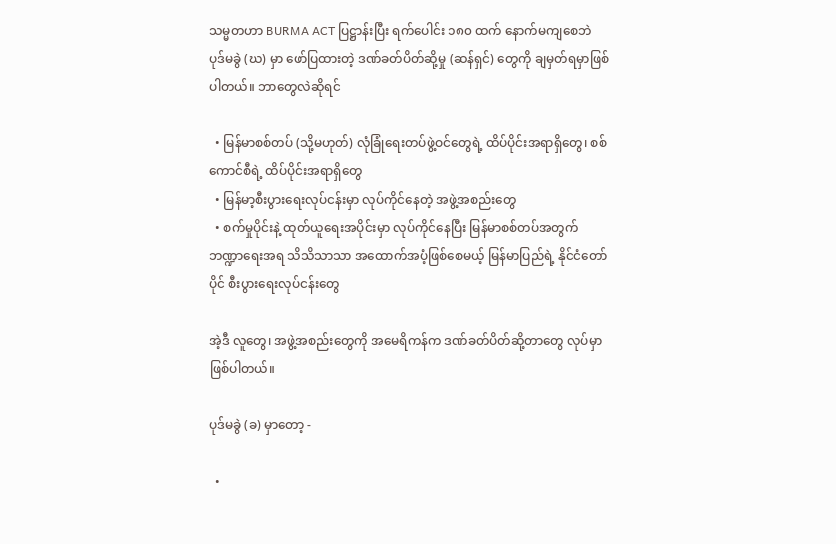သမ္မတဟာ BURMA ACT ပြဋ္ဌာန်းပြီး ရက်ပေါင်း ၁၈၀ ထက် နောက်မကျစေဘဲ ပုဒ်မခွဲ (ဃ) မှာ ဖော်ပြထားတဲ့ ဒဏ်ခတ်ပိတ်ဆို့မှု (ဆန်ရှင်) တွေကို ချမှတ်ရမှာဖြစ်ပါတယ်။ ဘာတွေလဲဆိုရင်

  • မြန်မာစစ်တပ် (သို့မဟုတ်) လုံခြုံရေးတပ်ဖွဲ့ဝင်တွေရဲ့ ထိပ်ပိုင်းအရာရှိတွေ၊ စစ်ကောင်စီရဲ့ ထိပ်ပိုင်းအရာရှိတွေ
  • မြန်မာ့စီးပွားရေးလုပ်ငန်းမှာ လုပ်ကိုင်နေတဲ့ အဖွဲ့အစည်းတွေ
  • စက်မှုပိုင်းနဲ့ ထုတ်ယူရေးအပိုင်းမှာ လုပ်ကိုင်နေပြီး မြန်မာစစ်တပ်အတွက် ဘဏ္ဍာရေးအရ သိသိသာသာ အထောက်အပံ့ဖြစ်စေမယ့် မြန်မာပြည်ရဲ့ နိုင်ငံတော်ပိုင် စီးပွားရေးလုပ်ငန်းတွေ

အဲ့ဒီ လူတွေ၊ အဖွဲ့အစည်းတွေကို အမေရိကန်က ဒဏ်ခတ်ပိတ်ဆို့တာတွေ လုပ်မှာဖြစ်ပါတယ်။

ပုဒ်မခွဲ (ခ) မှာတော့ -

  •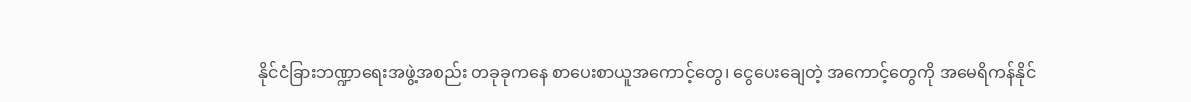နိုင်ငံခြားဘဏ္ဍာရေးအဖွဲ့အစည်း တခုခုကနေ စာပေးစာယူအကောင့်တွေ၊ ငွေပေးချေတဲ့ အကောင့်တွေကို အမေရိကန်နိုင်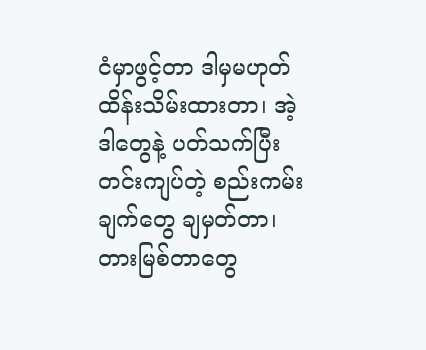ငံမှာဖွင့်တာ ဒါမှမဟုတ် ထိန်းသိမ်းထားတာ၊ အဲ့ဒါတွေနဲ့ ပတ်သက်ပြီး တင်းကျပ်တဲ့ စည်းကမ်းချက်တွေ ချမှတ်တာ၊ တားမြစ်တာတွေ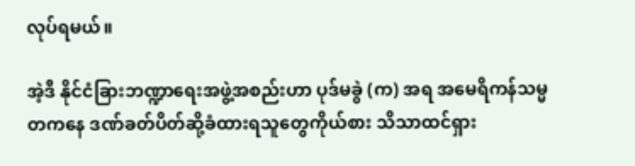လုပ်ရမယ်။

အဲ့ဒီ နိုင်ငံခြားဘဏ္ဍာ‌ရေးအဖွဲ့အစည်းဟာ ပုဒ်မခွဲ (က) အရ အမေရိကန်သမ္မတကနေ ဒဏ်ခတ်ပိတ်ဆို့ခံထားရသူတွေကိုယ်စား သိသာထင်ရှား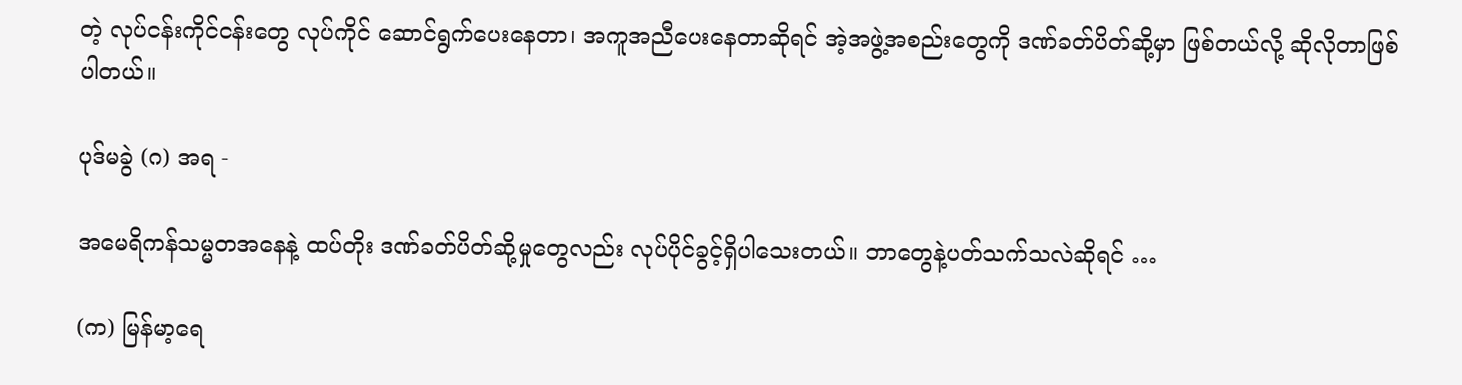တဲ့ လုပ်ငန်းကိုင်ငန်းတွေ လုပ်ကိုင် ဆောင်ရွက်ပေးနေတာ၊ အကူအညီပေးနေတာဆိုရင် အဲ့အဖွဲ့အစည်းတွေကို ဒဏ်ခတ်ပိတ်ဆို့မှာ ဖြစ်တယ်လို့ ဆိုလိုတာဖြစ်ပါတယ်။

ပုဒ်မခွဲ (ဂ) အရ -

အမေရိကန်သမ္မတအနေနဲ့ ထပ်တိုး ဒဏ်ခတ်ပိတ်ဆို့မှုတွေလည်း လုပ်ပိုင်ခွင့်ရှိပါသေးတယ်။ ဘာတွေနဲ့ပတ်သက်သလဲဆိုရင် …

(က) မြန်မာ့ရေ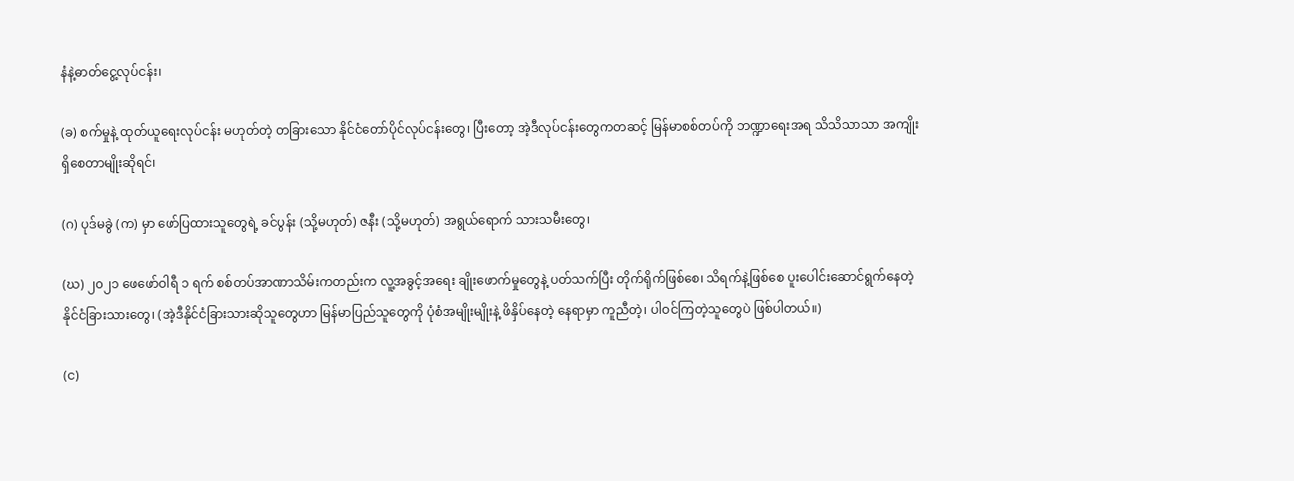နံနဲ့ဓာတ်‌ငွေ့လုပ်ငန်း၊

(ခ) စက်မှုနဲ့ ထုတ်ယူရေးလုပ်ငန်း မဟုတ်တဲ့ တခြားသော နိုင်ငံတော်ပိုင်လုပ်ငန်းတွေ၊ ပြီးတော့ အဲ့ဒီလုပ်ငန်းတွေကတဆင့် မြန်မာစစ်တပ်ကို ဘဏ္ဍာရေးအရ သိသိသာသာ အကျိုးရှိစေတာမျိုးဆိုရင်၊

(ဂ) ပုဒ်မခွဲ (က) မှာ ဖော်ပြထားသူတွေရဲ့ ခင်ပွန်း (သို့မဟုတ်) ဇနီး (သို့မဟုတ်) အရွယ်ရောက် သားသမီးတွေ၊

(ဃ) ၂၀၂၁‌ ဖေဖော်ဝါရီ ၁ ရက် စစ်တပ်အာဏာသိမ်းကတည်းက လူ့အခွင့်အရေး ချိုးဖောက်မှုတွေနဲ့ ပတ်သက်ပြီး တိုက်ရိုက်ဖြစ်စေ၊ သိရက်နဲ့ဖြစ်စေ ပူးပေါင်းဆောင်ရွက်နေတဲ့ နိုင်ငံခြားသားတွေ၊ (အဲ့ဒီနိုင်ငံခြားသားဆိုသူတွေဟာ မြန်မာပြည်သူတွေကို ပုံစံအမျိုးမျိုးနဲ့ ဖိနှိပ်နေတဲ့ နေရာမှာ ကူညီတဲ့၊ ပါဝင်ကြတဲ့သူတွေပဲ ဖြစ်ပါတယ်။)

(င)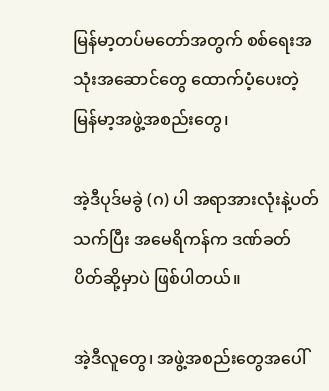မြန်မာ့တပ်မတော်အတွက် စစ်ရေးအသုံးအဆောင်တွေ ထောက်ပံ့ပေးတဲ့ မြန်မာ့အဖွဲ့အစည်းတွေ၊

အဲ့ဒီပုဒ်မခွဲ (ဂ) ပါ အရာအားလုံးနဲ့ပတ်သက်ပြီး အမေရိကန်က ဒဏ်ခတ်ပိတ်ဆို့မှာပဲ ဖြစ်ပါတယ်။

အဲ့ဒီလူ‌တွေ၊ အဖွဲ့အစည်းတွေအပေါ်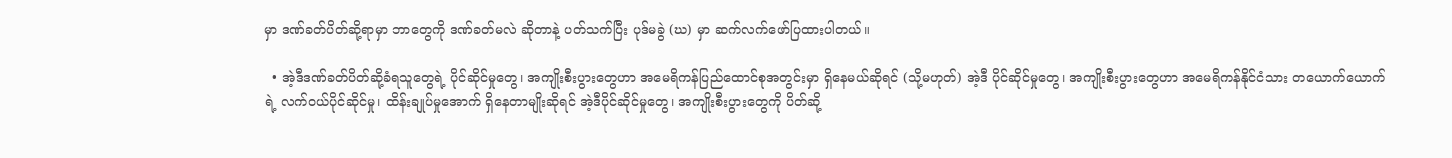မှာ ဒဏ်ခတ်ပိတ်ဆို့ရာမှာ ဘာတွေကို ဒဏ်ခတ်မလဲ ဆိုတာနဲ့ ပတ်သက်ပြီး ပုဒ်မခွဲ (ဃ) မှာ ဆက်လက်ဖော်ပြထားပါတယ်။

  • အဲ့ဒီဒဏ်ခတ်ပိတ်ဆို့ခံရသူတွေရဲ့ ပိုင်ဆိုင်မှု‌တွေ၊ အကျိုးစီးပွားတွေဟာ အမေရိကန်ပြည်‌ထောင်စုအတွင်းမှာ ရှိနေမယ်ဆိုရင် (သို့မဟုတ်) အဲ့ဒီ ပိုင်ဆိုင်မှုတွေ၊ အကျိုးစီးပွားတွေဟာ အမေရိကန်နိုင်ငံသား တယောက်ယောက်ရဲ့ လက်ဝယ်ပိုင်ဆိုင်မှု၊ ထိန်းချုပ်မှုအောက် ရှိနေတာမျိုးဆိုရင် အဲ့ဒီပိုင်ဆိုင်မှုတွေ၊ အကျိုးစီးပွားတွေကို ပိတ်ဆို့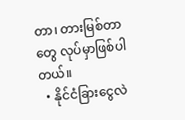တာ၊ တားမြစ်တာတွေ လုပ်မှာဖြစ်ပါတယ်။
  • နိုင်ငံခြားငွေလဲ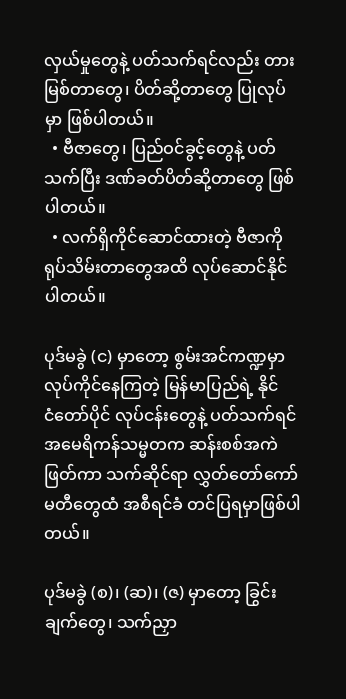လှယ်မှုတွေနဲ့ ပတ်သက်ရင်လည်း တားမြစ်တာတွေ၊ ပိတ်ဆို့တာတွေ ပြုလုပ်မှာ ဖြစ်ပါတယ်။
  • ဗီဇာတွေ၊ ပြည်ဝင်ခွင့်တွေနဲ့ ပတ်သက်ပြီး ဒဏ်ခတ်ပိတ်ဆို့တာတွေ ဖြစ်ပါတယ်။
  • လက်ရှိကိုင်ဆောင်ထားတဲ့ ဗီဇာကို ရုပ်သိမ်းတာတွေအထိ လုပ်ဆောင်နိုင်ပါတယ်။

ပုဒ်မခွဲ (င) မှာတော့ စွမ်းအင်ကဏ္ဍမှာ လုပ်ကိုင်နေကြတဲ့ မြန်မာပြည်ရဲ့ နိုင်ငံ‌တော်ပိုင် လုပ်ငန်းတွေနဲ့ ပတ်သက်ရင် အမေရိကန်သမ္မတက ဆန်းစစ်အကဲဖြတ်ကာ သက်ဆိုင်ရာ လွှတ်တော်ကော်မတီတွေထံ အစီရင်ခံ တင်ပြရမှာဖြစ်ပါတယ်။

ပုဒ်မခွဲ (စ)၊ (ဆ)၊ (ဇ) မှာတော့ ခြွင်းချက်တွေ၊ သက်ညှာ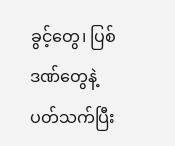ခွင့်တွေ၊ ပြစ်ဒဏ်တွေနဲ့ပတ်သက်ပြီး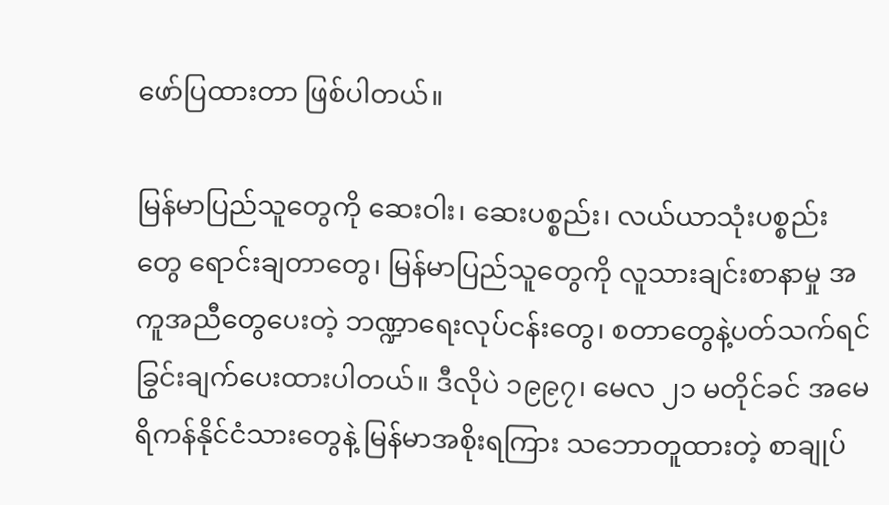ဖော်ပြထားတာ ဖြစ်ပါတယ်။

မြန်မာပြည်သူတွေကို ဆေးဝါး၊ ဆေးပစ္စည်း၊ လယ်ယာသုံးပစ္စည်းတွေ ရောင်းချတာတွေ၊ မြန်မာပြည်သူတွေကို လူသားချင်းစာနာမှု အကူအညီတွေပေးတဲ့ ဘဏ္ဍာရေးလုပ်ငန်းတွေ၊ စတာတွေနဲ့ပတ်သက်ရင် ခြွင်းချက်ပေးထားပါတယ်။ ဒီလိုပဲ ၁၉၉၇၊ မေလ ၂၁ မတိုင်ခင် အမေရိကန်နိုင်ငံသားတွေနဲ့ မြန်မာအစိုးရကြား သဘောတူထားတဲ့ စာချုပ်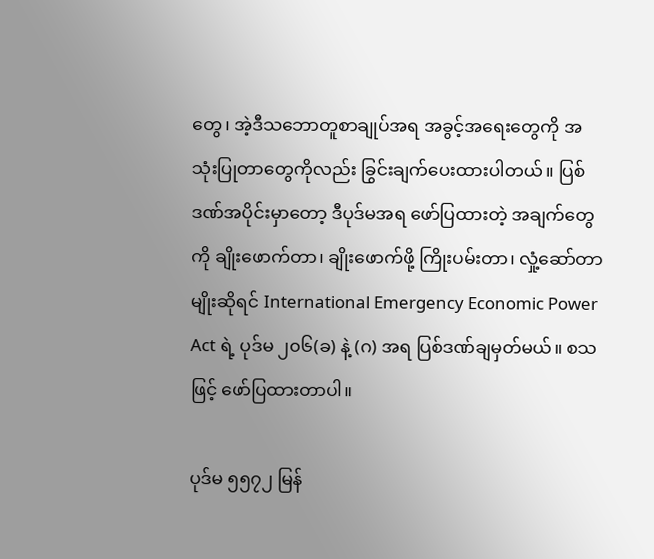တွေ၊ အဲ့ဒီသဘောတူစာချုပ်အရ အခွင့်အရေးတွေကို အသုံးပြုတာတွေကိုလည်း ခြွင်းချက်ပေးထားပါတယ်။ ပြစ်ဒဏ်အပိုင်းမှာတော့ ဒီပုဒ်မအရ ဖော်ပြထားတဲ့ အချက်တွေကို ချိုးဖောက်တာ၊ ချိုးဖောက်ဖို့ ကြိုးပမ်းတာ၊ လှုံ့ဆော်တာမျိုးဆိုရင် International Emergency Economic Power Act ရဲ့ ပုဒ်မ ၂၀၆(ခ) နဲ့ (ဂ) အရ ပြစ်ဒဏ်ချမှတ်မယ်။ စသဖြင့် ဖော်ပြထားတာပါ။

ပုဒ်မ ၅၅၇၂ မြန်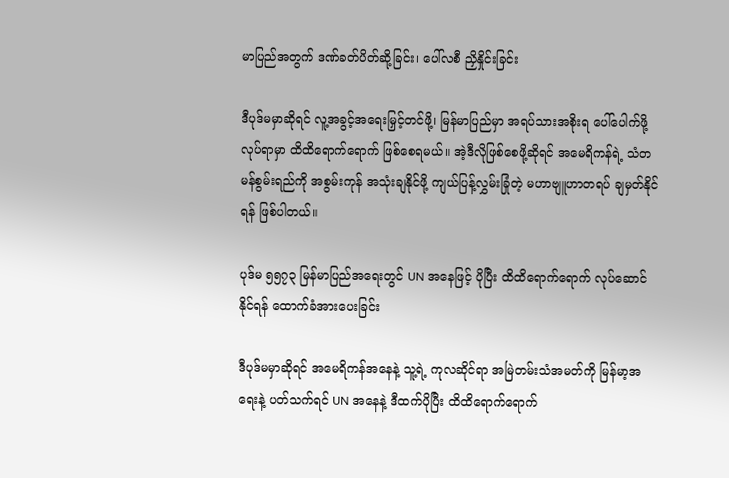မာပြည်အတွက် ဒဏ်ခတ်ပိတ်ဆို့ခြင်း၊ ပေါ်လစီ ညှိနှိုင်းခြင်း

ဒီပုဒ်မမှာဆိုရင် လူ့အခွင့်အရေးမြှင့်တင်ဖို့၊ မြန်မာပြည်မှာ အရပ်သားအစိုးရ ပေါ်ပေါက်ဖို့ လုပ်ရာမှာ ထိထိရောက်ရောက် ဖြစ်စေရမယ်။ အဲ့ဒီလိုဖြစ်စေဖို့ဆိုရင် အမေရိကန်ရဲ့ သံတမန်စွမ်းရည်ကို အစွမ်းကုန် အသုံးချနိုင်ဖို့ ကျယ်ပြန့်လွှမ်းခြုံတဲ့ မဟာဗျူဟာတရပ် ချမှတ်နိုင်ရန် ဖြစ်ပါတယ်။

ပုဒ်မ ၅၅၇၃ မြန်မာပြည်အရေးတွင် UN အနေဖြင့် ပိုပြီး ထိထိရောက်ရောက် လုပ်ဆောင်နိုင်ရန် ထောက်ခံအားပေးခြင်း

ဒီပုဒ်မမှာဆိုရင် အမေရိကန်အနေနဲ့ သူ့ရဲ့ ကုလဆိုင်ရာ အမြဲတမ်းသံအမတ်ကို မြန်မာ့အရေးနဲ့ ပတ်သက်ရင် UN အနေနဲ့ ဒီထက်ပိုပြီး ထိထိရောက်ရောက်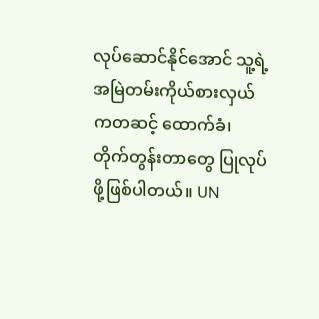လုပ်ဆောင်နိုင်အောင် သူ့ရဲ့ အမြဲတမ်းကိုယ်စားလှယ်ကတဆင့် ထောက်ခံ၊ တိုက်တွန်းတာတွေ ပြုလုပ်ဖို့ဖြစ်ပါတယ်။ UN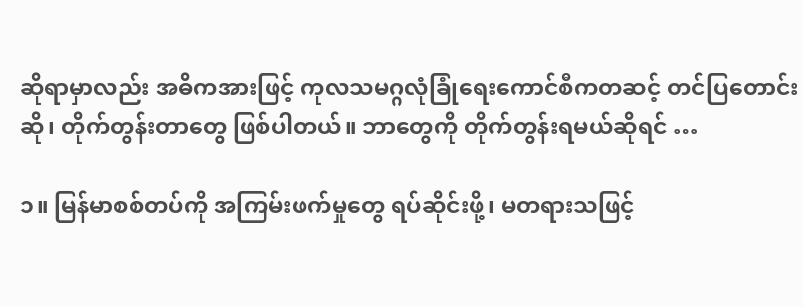ဆိုရာမှာလည်း အဓိကအားဖြင့် ကုလသမဂ္ဂလုံခြုံရေးကောင်စီကတဆင့် တင်ပြတောင်းဆို၊ တိုက်တွန်းတာတွေ ဖြစ်ပါတယ်။ ဘာတွေကို တိုက်တွန်းရမယ်ဆိုရင် …

၁။ မြန်မာစစ်တပ်ကို အကြမ်းဖက်မှုတွေ ရပ်ဆိုင်းဖို့၊ မတရားသဖြင့်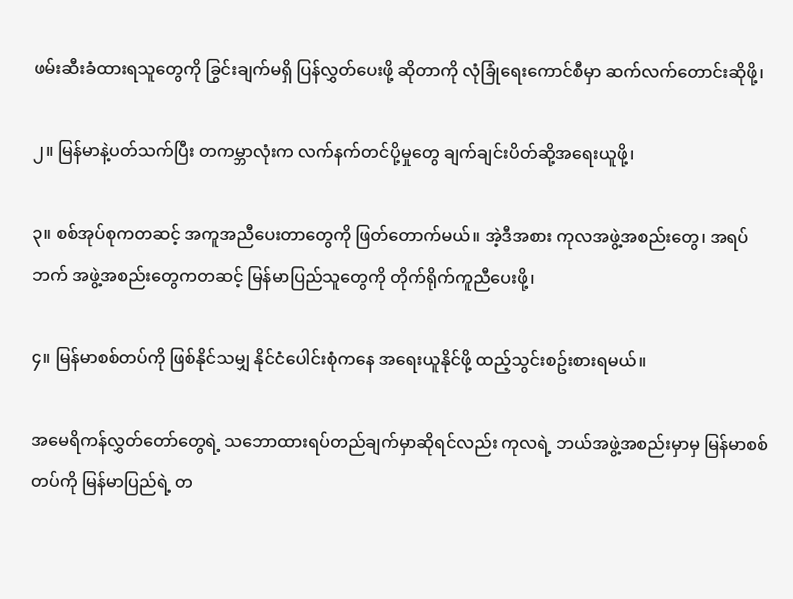ဖမ်းဆီးခံထားရသူတွေကို ခြွင်းချက်မရှိ ပြန်လွှတ်ပေးဖို့ ဆိုတာကို လုံခြုံရေးကောင်စီမှာ ဆက်လက်တောင်းဆိုဖို့၊

၂။ မြန်မာနဲ့ပတ်သက်ပြီး တကမ္ဘာလုံးက လက်နက်တင်ပို့မှုတွေ ချက်ချင်းပိတ်ဆို့အရေးယူဖို့၊

၃။ စစ်အုပ်စုကတဆင့် အကူအညီပေးတာတွေကို ဖြတ်တောက်မယ်။ အဲ့ဒီအစား ကုလအဖွဲ့အစည်းတွေ၊ အရပ်ဘက် အဖွဲ့အစည်းတွေကတဆင့် မြန်မာပြည်သူတွေကို တိုက်ရိုက်ကူညီပေးဖို့၊

၄။ မြန်မာစစ်တပ်ကို ဖြစ်နိုင်သမျှ နိုင်ငံပေါင်းစုံကနေ အရေးယူနိုင်ဖို့ ထည့်သွင်းစဥ်းစားရမယ်။

အမေရိကန်လွှတ်တော်တွေရဲ့ သဘောထားရပ်တည်ချက်မှာဆိုရင်လည်း ကုလရဲ့ ဘယ်အဖွဲ့အစည်းမှာမှ မြန်မာစစ်တပ်ကို မြန်မာပြည်ရဲ့ တ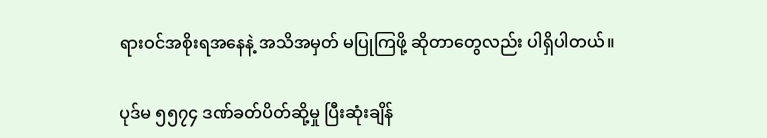ရားဝင်အစိုးရအနေနဲ့ အသိအမှတ် မပြုကြဖို့ ဆိုတာတွေလည်း ပါရှိပါတယ်။

ပုဒ်မ ၅၅၇၄ ဒဏ်ခတ်ပိတ်ဆို့မှု ပြီးဆုံးချိန်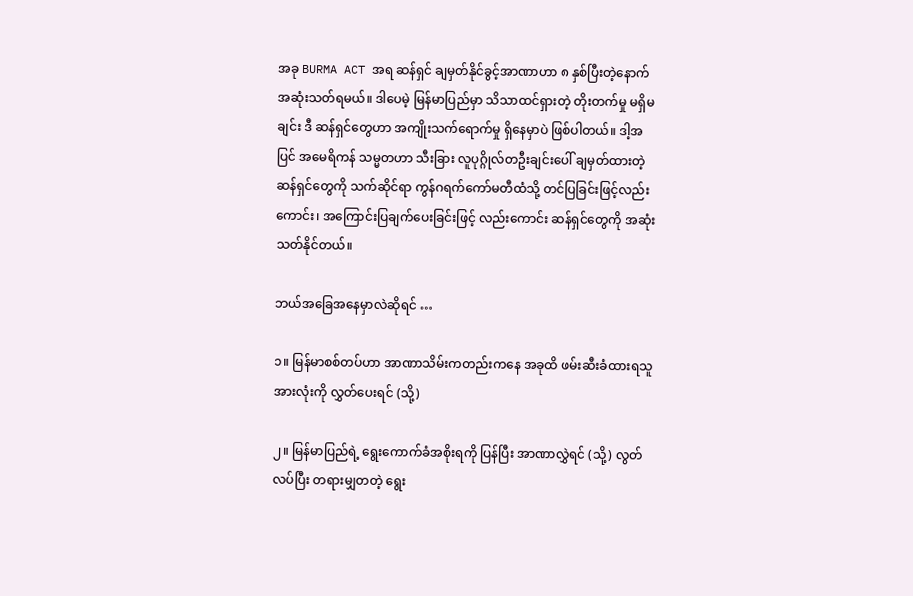အခု BURMA ACT အရ ဆန်ရှင် ချမှတ်နိုင်ခွင့်အာဏာဟာ ၈ နှစ်ပြီးတဲ့နောက် အဆုံးသတ်ရမယ်။ ဒါပေမဲ့ မြန်မာပြည်မှာ သိသာထင်ရှားတဲ့ တိုးတက်မှု မရှိမချင်း ဒီ ဆန်ရှင်တွေဟာ အကျိုးသက်ရောက်မှု ရှိနေမှာပဲ ဖြစ်ပါတယ်။ ဒါ့အပြင် အမေရိကန် သမ္မတဟာ သီးခြား လူပုဂ္ဂိုလ်တဦးချင်းပေါ် ချမှတ်ထားတဲ့ ဆန်ရှင်တွေကို သက်ဆိုင်ရာ ကွန်ဂရက်ကော်မတီထံသို့ တင်ပြခြင်းဖြင့်လည်းကောင်း၊ အကြောင်းပြချက်ပေးခြင်းဖြင့် လည်းကောင်း ဆန်ရှင်တွေကို အဆုံးသတ်နိုင်တယ်။

ဘယ်အခြေအနေမှာလဲဆိုရင် …

၁။ မြန်မာစစ်တပ်ဟာ အာဏာသိမ်းကတည်းကနေ အခုထိ ဖမ်းဆီးခံထားရသူ အားလုံးကို လွှတ်ပေးရင် (သို့)

၂။ မြန်မာပြည်ရဲ့ ရွေးကောက်ခံအစိုးရကို ပြန်ပြီး အာဏာလွှဲရင် (သို့) လွတ်လပ်ပြီး တရားမျှတတဲ့ ရွေး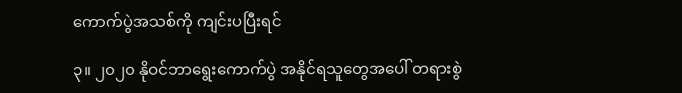ကောက်ပွဲအသစ်ကို ကျင်းပပြီးရင်

၃။ ၂၀၂၀ နိုဝင်ဘာရွေးကောက်ပွဲ အနိုင်ရသူတွေအပေါ် တရားစွဲ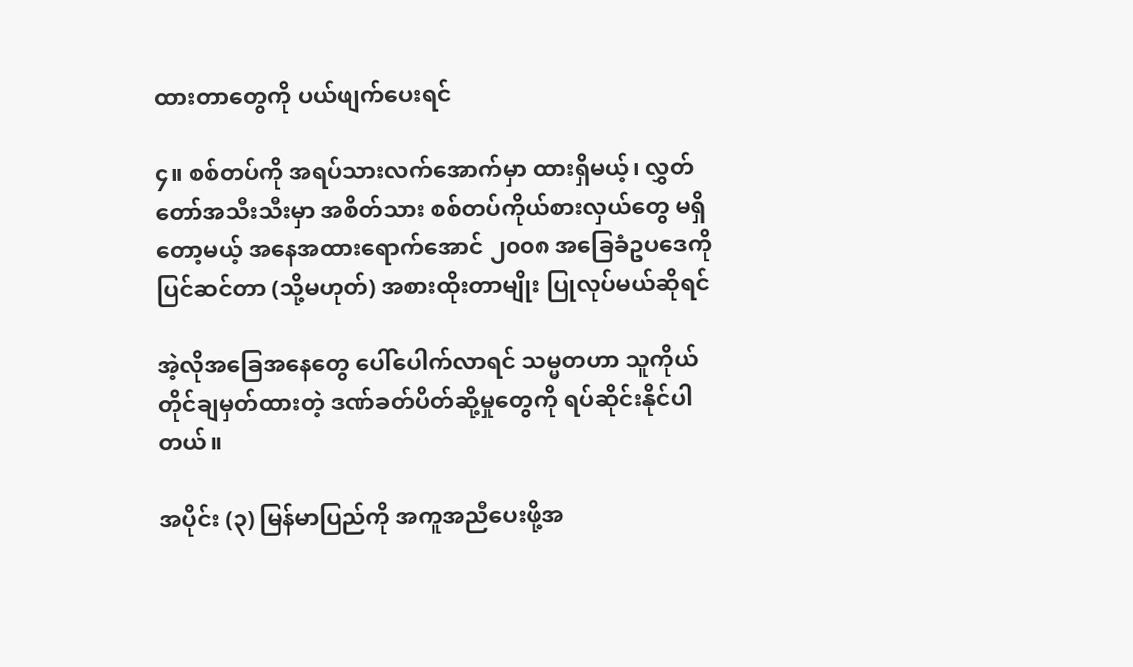ထားတာတွေကို ပယ်ဖျက်ပေးရင်

၄။ စစ်တပ်ကို အရပ်သားလက်အောက်မှာ ထားရှိမယ့်၊ လွှတ်တော်အသီးသီးမှာ အစိတ်သား စစ်တပ်ကိုယ်စားလှယ်တွေ မရှိတော့မယ့် အနေအထားရောက်အောင် ၂၀၀၈ အခြေခံဥပဒေကို ပြင်ဆင်တာ (သို့မဟုတ်) အစားထိုးတာမျိုး ပြုလုပ်မယ်ဆိုရင်

အဲ့လိုအခြေအနေတွေ ပေါ်ပေါက်လာရင် သမ္မတဟာ သူကိုယ်တိုင်ချမှတ်ထားတဲ့ ဒဏ်ခတ်ပိတ်ဆို့မှုတွေကို ရပ်ဆိုင်းနိုင်ပါတယ်။

အပိုင်း (၃) မြန်မာပြည်ကို အကူအညီပေးဖို့အ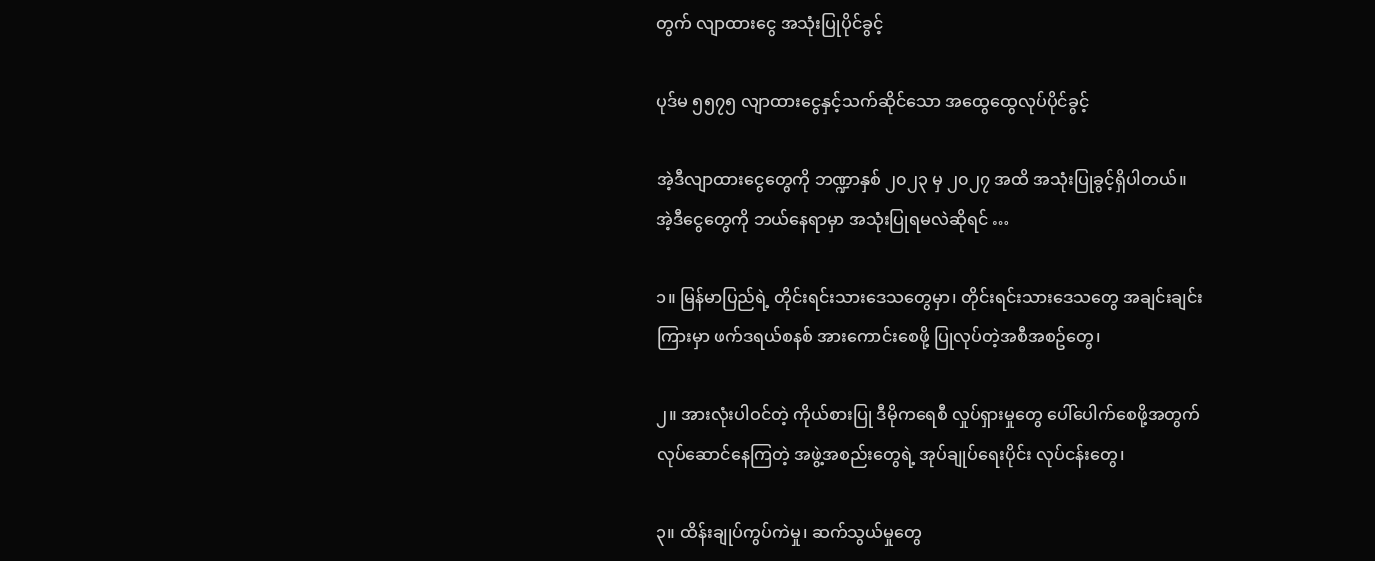တွက် လျာထားငွေ အသုံးပြုပိုင်ခွင့်

ပုဒ်မ ၅၅၇၅ လျာထားငွေနှင့်သက်ဆိုင်သော အထွေထွေလုပ်ပိုင်ခွင့်

အဲ့ဒီလျာထားငွေတွေကို ဘဏ္ဍာနှစ် ၂၀၂၃ မှ ၂၀၂၇ အထိ အသုံးပြုခွင့်ရှိပါတယ်။ အဲ့ဒီငွေတွေကို ဘယ်နေရာမှာ အသုံးပြုရမလဲဆိုရင် …

၁။ မြန်မာပြည်ရဲ့ တိုင်းရင်းသားဒေသတွေမှာ၊ တိုင်းရင်းသားဒေသတွေ အချင်းချင်းကြားမှာ ဖက်ဒရယ်စနစ် အားကောင်းစေဖို့ ပြုလုပ်တဲ့အစီအစဥ်တွေ၊

၂။ အားလုံးပါဝင်တဲ့ ကိုယ်စားပြု ဒီမိုကရေစီ လှုပ်ရှားမှုတွေ ပေါ်ပေါက်စေဖို့အတွက် လုပ်ဆောင်‌နေကြတဲ့ အဖွဲ့အစည်းတွေရဲ့ အုပ်ချုပ်ရေးပိုင်း လုပ်ငန်းတွေ၊

၃။ ထိန်းချုပ်ကွပ်ကဲမှု၊ ဆက်သွယ်မှုတွေ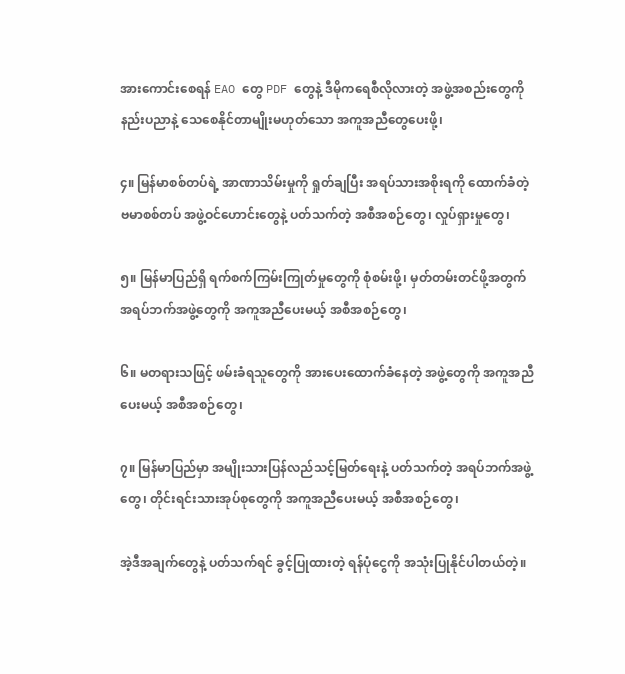အားကောင်းစေရန် EAO တွေ PDF တွေနဲ့ ဒီမိုကရေစီလိုလားတဲ့ အဖွဲ့အစည်းတွေကို နည်းပညာနဲ့ သေစေနိုင်တာမျိုးမဟုတ်သော အကူအညီတွေပေးဖို့၊

၄။ မြန်မာစစ်တပ်ရဲ့ အာဏာသိမ်းမှုကို ရှုတ်ချပြီး အရပ်သားအစိုးရကို ထောက်ခံ‌တဲ့ ဗမာစစ်တပ် အဖွဲ့ဝင်ဟောင်းတွေနဲ့ ပတ်သက်တဲ့ အစီအစဉ်တွေ၊ လှုပ်ရှားမှုတွေ၊

၅။ မြန်မာပြည်ရှိ ရက်စက်ကြမ်းကြုတ်မှုတွေကို စုံစမ်းဖို့၊ မှတ်တမ်းတင်ဖို့အတွက် အရပ်ဘက်အဖွဲ့တွေကို အကူအညီပေးမယ့် အစီအစဉ်တွေ၊

၆။ မတရားသဖြင့် ဖမ်းခံရသူတွေကို အားပေးထောက်ခံနေတဲ့ အဖွဲ့တွေကို အကူအညီပေးမယ့် အစီအစဉ်တွေ၊

၇။ မြန်မာပြည်မှာ အမျိုးသားပြန်လည်သင့်မြတ်ရေးနဲ့ ပတ်သက်တဲ့ အရပ်ဘက်အဖွဲ့တွေ၊ တိုင်းရင်းသားအုပ်စုတွေကို အကူအညီပေးမယ့် အစီအစဉ်တွေ၊

အဲ့ဒီအချက်တွေနဲ့ ပတ်သက်ရင် ခွင့်ပြုထားတဲ့ ရန်ပုံငွေကို အသုံးပြုနိုင်ပါတယ်တဲ့။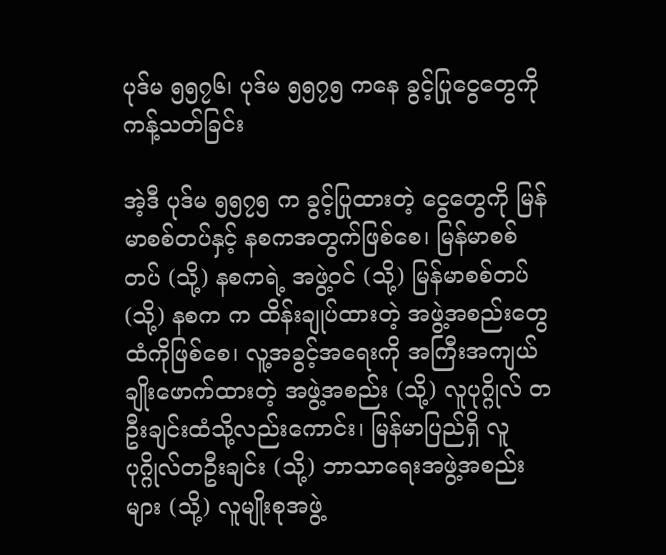ပုဒ်မ ၅၅၇၆၊ ပုဒ်မ ၅၅၇၅ ကနေ ခွင့်ပြုငွေတွေကို ကန့်သတ်ခြင်း

အဲ့ဒီ ပုဒ်မ ၅၅၇၅ က‌ ခွင့်ပြုထားတဲ့ ငွေတွေကို မြန်မာစစ်တပ်နှင့် နစကအတွက်ဖြစ်စေ၊ မြန်မာစစ်တပ် (သို့) နစကရဲ့ အဖွဲ့ဝင် (သို့) မြန်မာစစ်တပ် (သို့) နစက က ထိန်းချုပ်ထားတဲ့ အဖွဲ့အစည်းတွေထံကိုဖြစ်‌စေ၊ လူ့အခွင့်အရေးကို အကြီးအကျယ် ချိုးဖောက်ထားတဲ့ အဖွဲ့အစည်း (သို့) လူပုဂ္ဂိုလ် တဦးချင်းထံသို့လည်းကောင်း၊ မြန်မာပြည်ရှိ လူပုဂ္ဂိုလ်တဦးချင်း (သို့) ဘာသာရေးအဖွဲ့အစည်းများ (သို့) လူမျိုးစုအဖွဲ့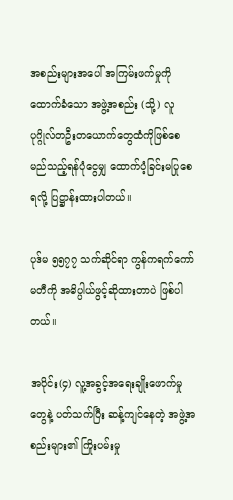အစည်းများအပေါ် အကြမ်းဖက်မှုကို ထောက်ခံသော အဖွဲ့အစည်း (သို့) လူပုဂ္ဂိုလ်တဦးတယောက်တွေထံကိုဖြစ်စေ မည်သည့်ရန်ပုံငွေမျှ ထောက်ပံ့ခြင်းမပြုစေရလို့ ပြဋ္ဌာန်းထားပါတယ်။

ပုဒ်မ ၅၅၇၇ သက်ဆိုင်ရာ ကွန်ကရက်ကော်မတီကို အဓိပ္ပါယ်ဖွင့်ဆိုထားတာပဲ ဖြစ်ပါတယ်။

အပိုင်း(၄) လူ့အခွင့်အရေးချိုးဖောက်မှုတွေနဲ့ ပတ်သက်ပြီး ဆန့်ကျင်နေတဲ့ အဖွဲ့အစည်းများ၏ ကြိုးပမ်းမှု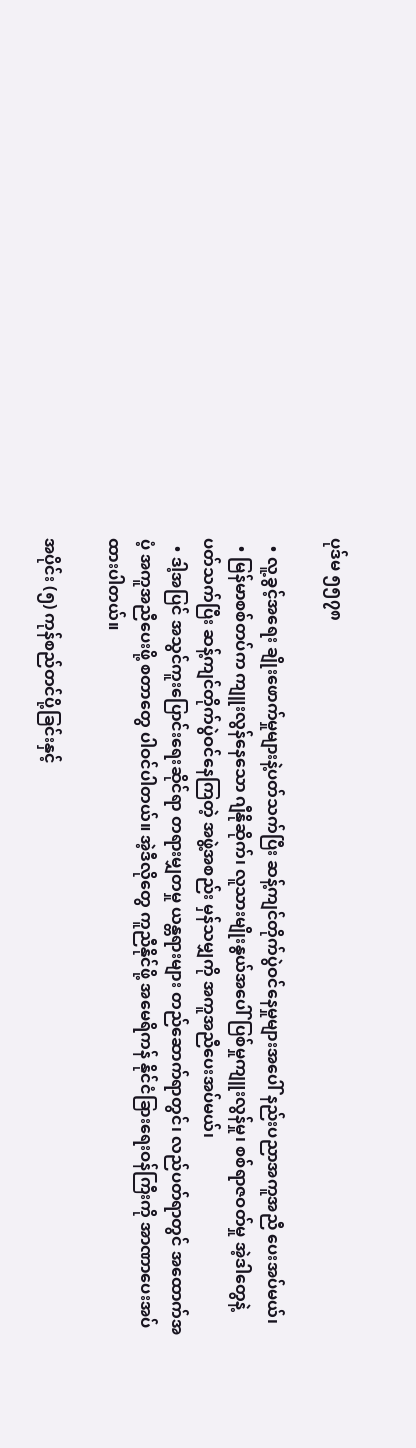ပုဒ်မ ၅၅၇၈

  • လူ့ခွင့်အရေး ချိုးဖောက်မှုများနဲ့ပတ်သက်ပြီး ဆန့်ကျင်တိုက်ပွဲဝင်နေမှုများအပေါ် နည်းပညာအကူအညီ ပေးအပ်မယ်၊
  • မြန်မာစစ်တပ်က ကျူးလွန်နေသော ဂျီနိုဆိုက်၊ လူသားမျိုးနွယ်အပေါ် ပြစ်မှုကျူးလွန်မှု၊ စစ်ရာဇဝတ်မှု အဲ့ဒါတွေနဲ့ပတ်သက်ပြီး ဆန့်ကျင်တိုက်ပွဲဝင်နေကြတဲ့ အဖွဲ့အစည်း မှန်သမျှကို အကူအညီပေးအပ်မယ်၊
  • ဒါ့အပြင် အသွင်ကူးပြောင်းရေးဆိုင်ရာ တရားမျှတမှု ယန္တရားများ တည်ဆောက်ရာတွင်၊ လည်ပတ်ရာတွင် အထောက်အပံ့ အကူအညီပေးဖို့ စတာတွေ ပါဝင်ပါတယ်။ အဲ့ဒီလိုတွေ ကူညီနိုင်ဖို့ အမေရိကန် နိုင်ငံခြားရေးဝန်ကြီးကို အာဏာပေးအပ်ထားပါတယ်။

အပိုင်း (၅) ကုန်စည်တင်ပို့ခြင်းနှင့်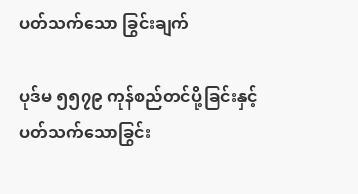ပတ်သက်သော ခြွင်းချက်

ပုဒ်မ ၅၅၇၉ ကုန်စည်တင်ပို့ခြင်းနှင့် ပတ်သက်သောခြွင်း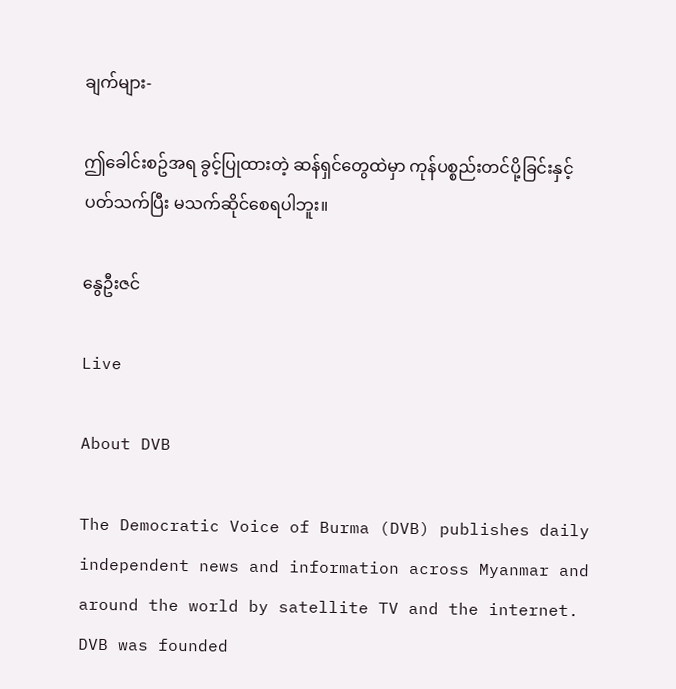ချက်များ-

ဤခေါင်းစဥ်အရ ခွင့်ပြုထားတဲ့ ဆန်ရှင်တွေထဲမှာ ကုန်ပစ္စည်းတင်ပို့ခြင်းနှင့် ပတ်သက်ပြီး မသက်ဆိုင်စေရပါဘူး။

နွေဦးဇင်

Live

About DVB

The Democratic Voice of Burma (DVB) publishes daily independent news and information across Myanmar and around the world by satellite TV and the internet. DVB was founded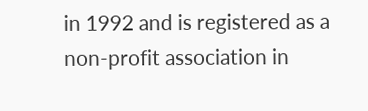in 1992 and is registered as a non-profit association in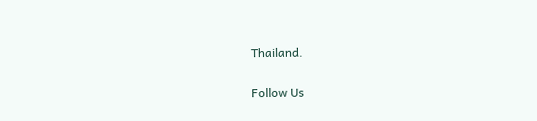Thailand.

Follow Us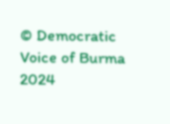© Democratic Voice of Burma 2024